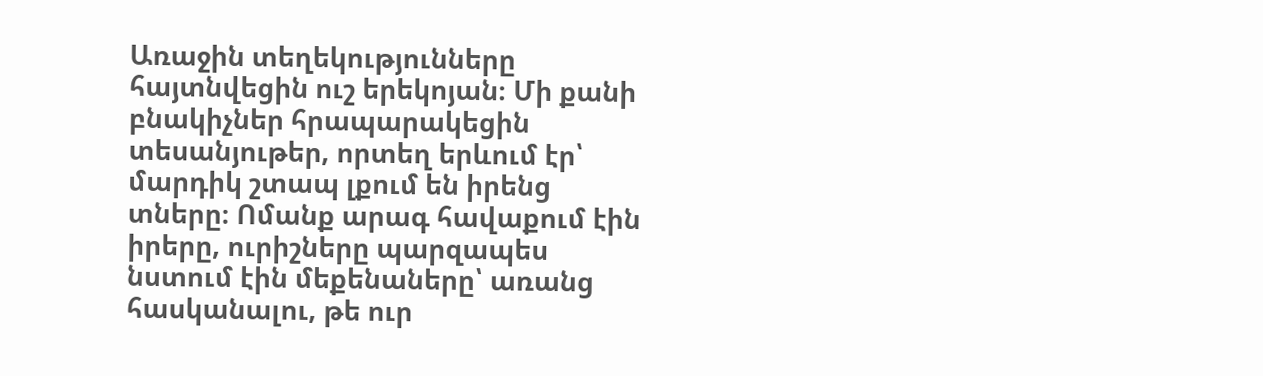Առաջին տեղեկությունները հայտնվեցին ուշ երեկոյան։ Մի քանի բնակիչներ հրապարակեցին տեսանյութեր, որտեղ երևում էր՝ մարդիկ շտապ լքում են իրենց տները։ Ոմանք արագ հավաքում էին իրերը, ուրիշները պարզապես նստում էին մեքենաները՝ առանց հասկանալու, թե ուր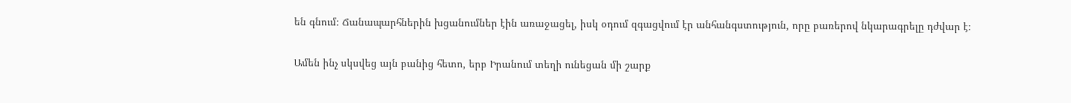են գնում։ Ճանապարհներին խցանումներ էին առաջացել, իսկ օդում զգացվում էր անհանգստություն, որը բառերով նկարագրելը դժվար է։

Ամեն ինչ սկսվեց այն բանից հետո, երբ Իրանում տեղի ունեցան մի շարք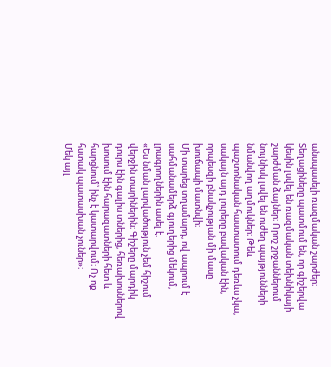անսպասելի ռազմական շարժեր։ Տեղացիները պատմում են, որ գիշերվա կեսին լսվել են ռազմական տեխնիկայի շարժման ձայներ։ Որոշ շրջաններում նույնիսկ լսվել են ուժեղ պայթյունների նմանվող աղմուկներ։ Թեև պաշտոնական հաստատում դեռևս չկա, սակայն այդ լուրերը բավական էին, որպեսզի բնակչության մի մասը խուճապի մատնվի։
Մի տարեց տղամարդ, ով ապրում է սահմանամերձ գյուղերից մեկում, լրագրողներին ասել է.
«Ես նման լարվածություն չեմ հիշում վերջին տարիներին։ Գիշերը մարդիկ դուրս էին գալիս տներից, հեռախոսներով խոսում էին հարազատների հետ և հարցնում՝ ինչ է կատարվում։ Ոչ ոք հստակ պատասխան չուներ»։
Մեկ այլ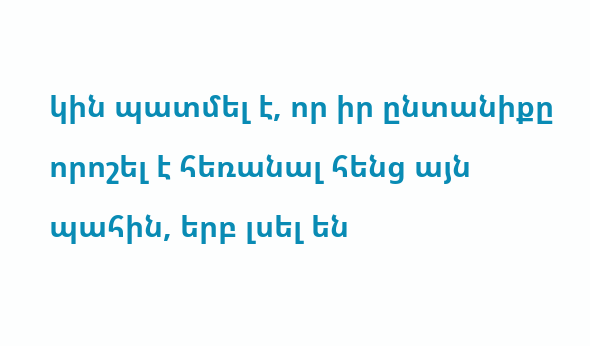կին պատմել է, որ իր ընտանիքը որոշել է հեռանալ հենց այն պահին, երբ լսել են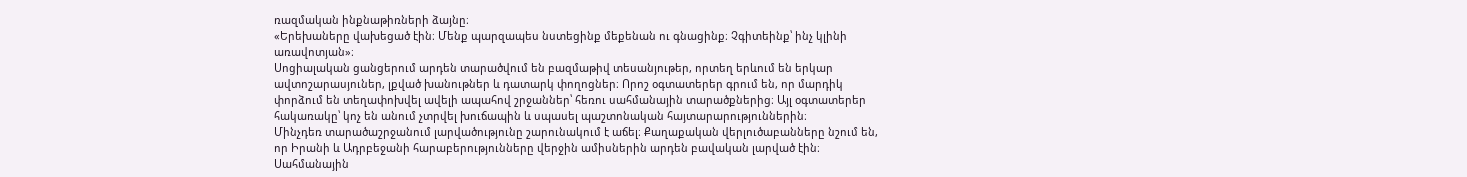ռազմական ինքնաթիռների ձայնը։
«Երեխաները վախեցած էին։ Մենք պարզապես նստեցինք մեքենան ու գնացինք։ Չգիտեինք՝ ինչ կլինի առավոտյան»։
Սոցիալական ցանցերում արդեն տարածվում են բազմաթիվ տեսանյութեր, որտեղ երևում են երկար ավտոշարասյուներ, լքված խանութներ և դատարկ փողոցներ։ Որոշ օգտատերեր գրում են, որ մարդիկ փորձում են տեղափոխվել ավելի ապահով շրջաններ՝ հեռու սահմանային տարածքներից։ Այլ օգտատերեր հակառակը՝ կոչ են անում չտրվել խուճապին և սպասել պաշտոնական հայտարարություններին։
Մինչդեռ տարածաշրջանում լարվածությունը շարունակում է աճել։ Քաղաքական վերլուծաբանները նշում են, որ Իրանի և Ադրբեջանի հարաբերությունները վերջին ամիսներին արդեն բավական լարված էին։ Սահմանային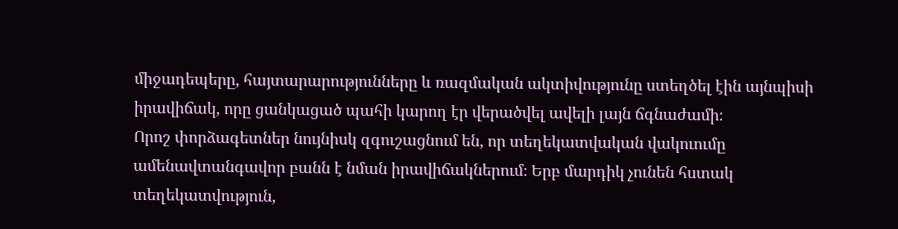միջադեպերը, հայտարարությունները և ռազմական ակտիվությունը ստեղծել էին այնպիսի իրավիճակ, որը ցանկացած պահի կարող էր վերածվել ավելի լայն ճգնաժամի։
Որոշ փորձագետներ նույնիսկ զգուշացնում են, որ տեղեկատվական վակուումը ամենավտանգավոր բանն է նման իրավիճակներում։ Երբ մարդիկ չունեն հստակ տեղեկատվություն,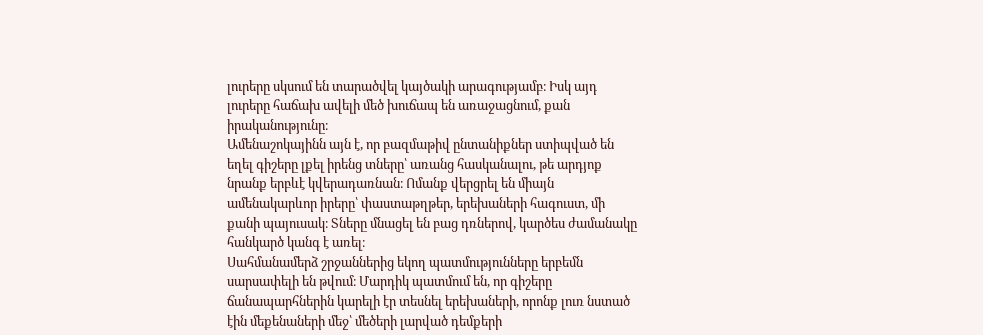լուրերը սկսում են տարածվել կայծակի արագությամբ։ Իսկ այդ լուրերը հաճախ ավելի մեծ խուճապ են առաջացնում, քան իրականությունը։
Ամենաշոկայինն այն է, որ բազմաթիվ ընտանիքներ ստիպված են եղել գիշերը լքել իրենց տները՝ առանց հասկանալու, թե արդյոք նրանք երբևէ կվերադառնան։ Ոմանք վերցրել են միայն ամենակարևոր իրերը՝ փաստաթղթեր, երեխաների հագուստ, մի քանի պայուսակ։ Տները մնացել են բաց դռներով, կարծես ժամանակը հանկարծ կանգ է առել։
Սահմանամերձ շրջաններից եկող պատմությունները երբեմն սարսափելի են թվում։ Մարդիկ պատմում են, որ գիշերը ճանապարհներին կարելի էր տեսնել երեխաների, որոնք լուռ նստած էին մեքենաների մեջ՝ մեծերի լարված դեմքերի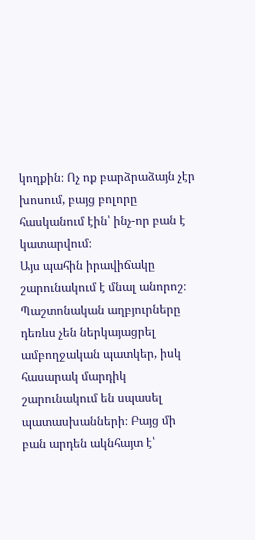կողքին։ Ոչ ոք բարձրաձայն չէր խոսում, բայց բոլորը հասկանում էին՝ ինչ-որ բան է կատարվում։
Այս պահին իրավիճակը շարունակում է մնալ անորոշ։ Պաշտոնական աղբյուրները դեռևս չեն ներկայացրել ամբողջական պատկեր, իսկ հասարակ մարդիկ շարունակում են սպասել պատասխանների։ Բայց մի բան արդեն ակնհայտ է՝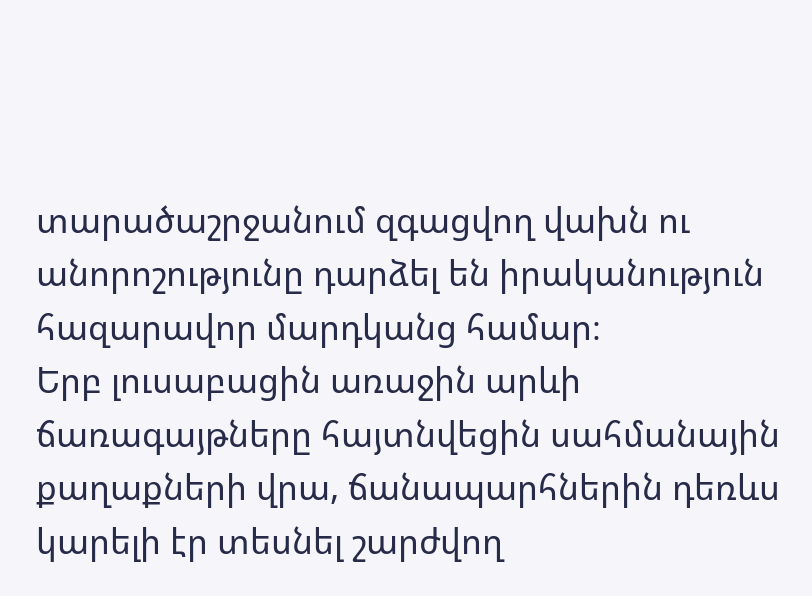տարածաշրջանում զգացվող վախն ու անորոշությունը դարձել են իրականություն հազարավոր մարդկանց համար։
Երբ լուսաբացին առաջին արևի ճառագայթները հայտնվեցին սահմանային քաղաքների վրա, ճանապարհներին դեռևս կարելի էր տեսնել շարժվող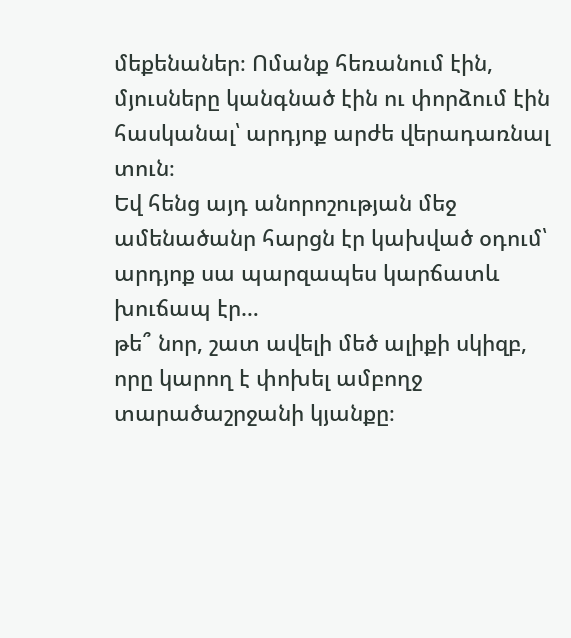մեքենաներ։ Ոմանք հեռանում էին, մյուսները կանգնած էին ու փորձում էին հասկանալ՝ արդյոք արժե վերադառնալ տուն։
Եվ հենց այդ անորոշության մեջ ամենածանր հարցն էր կախված օդում՝
արդյոք սա պարզապես կարճատև խուճապ էր…
թե՞ նոր, շատ ավելի մեծ ալիքի սկիզբ, որը կարող է փոխել ամբողջ տարածաշրջանի կյանքը։